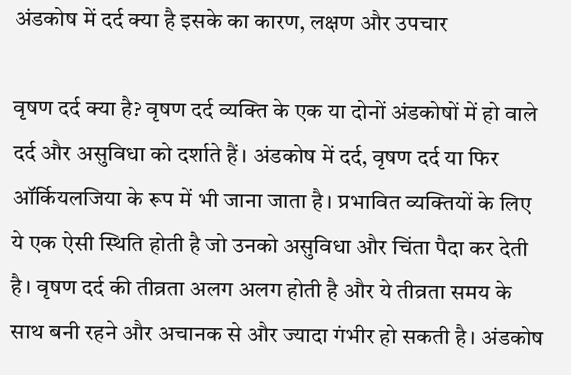अंडकोष में दर्द क्या है इसके का कारण, लक्षण और उपचार

वृषण दर्द क्या है? वृषण दर्द व्यक्ति के एक या दोनों अंडकोषों में हो वाले दर्द और असुविधा को दर्शाते हैं। अंडकोष में दर्द, वृषण दर्द या फिर ऑर्कियलजिया के रूप में भी जाना जाता है। प्रभावित व्यक्तियों के लिए ये एक ऐसी स्थिति होती है जो उनको असुविधा और चिंता पैदा कर देती है। वृषण दर्द की तीव्रता अलग अलग होती है और ये तीव्रता समय के साथ बनी रहने और अचानक से और ज्यादा गंभीर हो सकती है। अंडकोष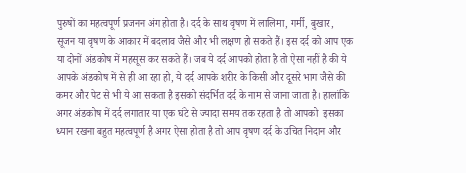पुरुषों का महत्वपूर्ण प्रजनन अंग होता है। दर्द के साथ वृषण में लालिमा, गर्मी, बुखार, सूजन या वृषण के आकार में बदलाव जैसे और भी लक्षण हो सकते हैं। इस दर्द को आप एक या दोनों अंडकोष में महसूस कर सकते हैं। जब ये दर्द आपको होता है तो ऐसा नहीं है की ये आपके अंडकोष में से ही आ रहा हो, ये दर्द आपके शरीर के किसी और दूसरे भाग जैसे की कमर और पेट से भी ये आ सकता है इसको संदर्भित दर्द के नाम से जाना जाता है। हालांकि अगर अंडकोष में दर्द लगातार या एक घंटे से ज्यादा समय तक रहता है तो आपको  इसका ध्यान रखना बहुत महत्वपूर्ण है अगर ऐसा होता है तो आप वृषण दर्द के उचित निदान और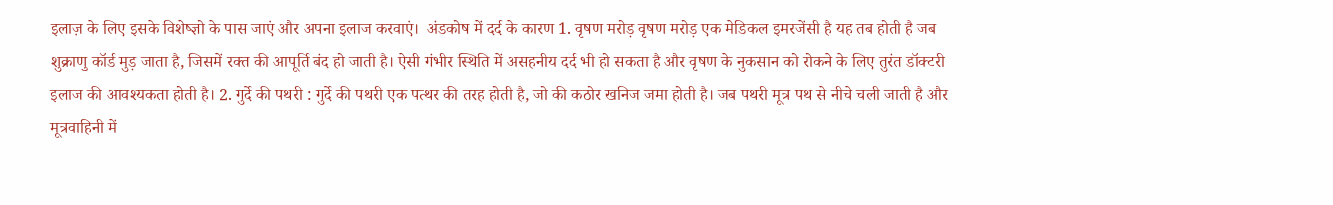इलाज़ के लिए इसके विशेष्ज्ञो के पास जाएं और अपना इलाज करवाएं।  अंडकोष में दर्द के कारण 1. वृषण मरोड़ वृषण मरोड़ एक मेडिकल इमरजेंसी है यह तब होती है जब शुक्राणु कॉर्ड मुड़ जाता है, जिसमें रक्त की आपूर्ति बंद हो जाती है। ऐसी गंभीर स्थिति में असहनीय दर्द भी हो सकता है और वृषण के नुकसान को रोकने के लिए तुरंत डॉक्टरी इलाज की आवश्यकता होती है। 2. गुर्दे की पथरी : गुर्दे की पथरी एक पत्थर की तरह होती है, जो की कठोर खनिज जमा होती है। जब पथरी मूत्र पथ से नीचे चली जाती है और मूत्रवाहिनी में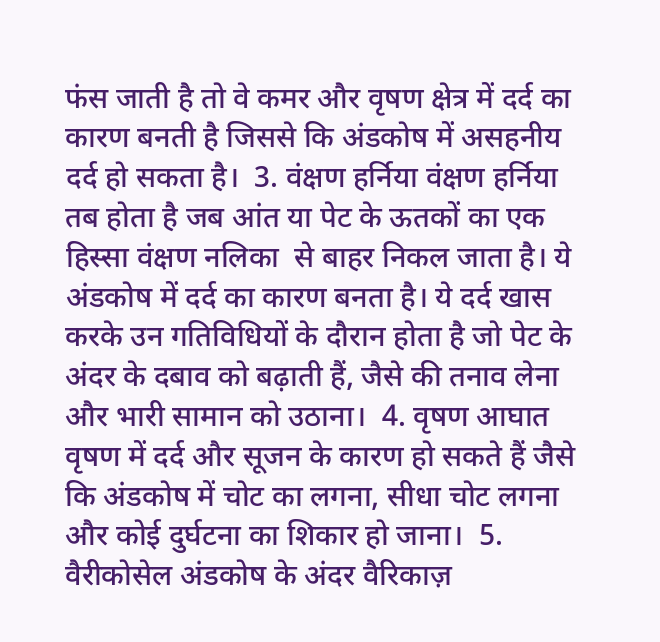फंस जाती है तो वे कमर और वृषण क्षेत्र में दर्द का कारण बनती है जिससे कि अंडकोष में असहनीय दर्द हो सकता है।  3. वंक्षण हर्निया वंक्षण हर्निया तब होता है जब आंत या पेट के ऊतकों का एक हिस्सा वंक्षण नलिका  से बाहर निकल जाता है। ये अंडकोष में दर्द का कारण बनता है। ये दर्द खास करके उन गतिविधियों के दौरान होता है जो पेट के अंदर के दबाव को बढ़ाती हैं, जैसे की तनाव लेना और भारी सामान को उठाना।  4. वृषण आघात  वृषण में दर्द और सूजन के कारण हो सकते हैं जैसे कि अंडकोष में चोट का लगना, सीधा चोट लगना और कोई दुर्घटना का शिकार हो जाना।  5. वैरीकोसेल अंडकोष के अंदर वैरिकाज़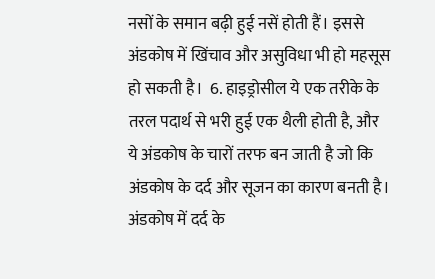नसों के समान बढ़ी हुई नसें होती हैं। इससे अंडकोष में खिंचाव और असुविधा भी हो महसूस हो सकती है।  6. हाइड्रोसील ये एक तरीके के तरल पदार्थ से भरी हुई एक थैली होती है, और ये अंडकोष के चारों तरफ बन जाती है जो कि अंडकोष के दर्द और सूजन का कारण बनती है।  अंडकोष में दर्द के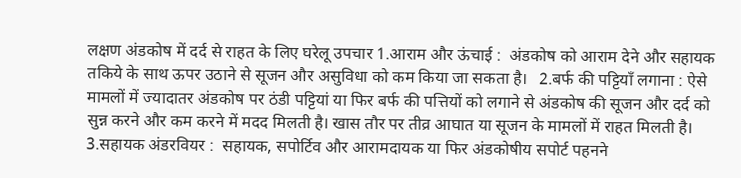लक्षण अंडकोष में दर्द से राहत के लिए घरेलू उपचार 1.आराम और ऊंचाई :  अंडकोष को आराम देने और सहायक तकिये के साथ ऊपर उठाने से सूजन और असुविधा को कम किया जा सकता है।   2.बर्फ की पट्टियाँ लगाना : ऐसे मामलों में ज्यादातर अंडकोष पर ठंडी पट्टियां या फिर बर्फ की पत्तियों को लगाने से अंडकोष की सूजन और दर्द को सुन्न करने और कम करने में मदद मिलती है। खास तौर पर तीव्र आघात या सूजन के मामलों में राहत मिलती है।  3.सहायक अंडरवियर :  सहायक, सपोर्टिव और आरामदायक या फिर अंडकोषीय सपोर्ट पहनने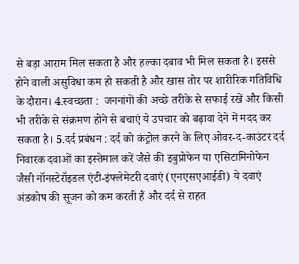से बड़ा आराम मिल सकता है और हल्का दबाव भी मिल सकता है। इससे होने वाली असुविधा कम हो सकती है और खास तोर पर शारीरिक गतिविधि के दौरान। 4.स्वच्छता :  जननांगों की अच्छे तरीके से सफाई रखें और किसी भी तरीके से संक्रमण होने से बचाएं ये उपचार को बढ़ावा देने में मदद कर सकता है। 5.दर्द प्रबंधन : दर्द को कंट्रोल करने के लिए ओवर-द-काउंटर दर्द निवारक दवाओं का इस्तेमाल करें जैसे की इबुप्रोफेन या एसिटामिनोफेन जैसी नॉनस्टेरॉइडल एंटी-इंफ्लेमेटरी दवाएं (एनएसएआईडी) ये दवाएं अंडकोष की सूजन को कम करती हैं और दर्द से राहत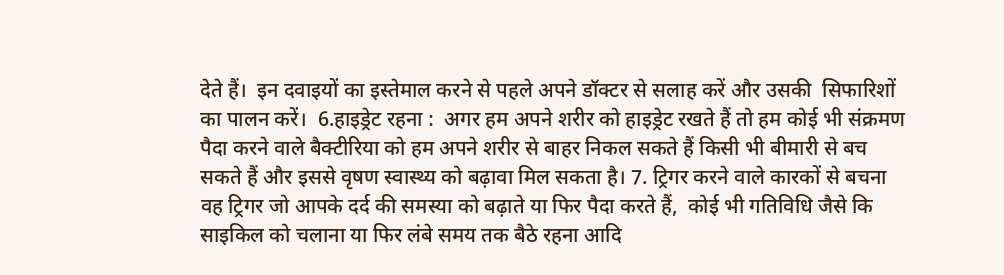देते हैं।  इन दवाइयों का इस्तेमाल करने से पहले अपने डॉक्टर से सलाह करें और उसकी  सिफारिशों का पालन करें।  6.हाइड्रेट रहना :  अगर हम अपने शरीर को हाइड्रेट रखते हैं तो हम कोई भी संक्रमण पैदा करने वाले बैक्टीरिया को हम अपने शरीर से बाहर निकल सकते हैं किसी भी बीमारी से बच सकते हैं और इससे वृषण स्वास्थ्य को बढ़ावा मिल सकता है। 7. ट्रिगर करने वाले कारकों से बचना वह ट्रिगर जो आपके दर्द की समस्या को बढ़ाते या फिर पैदा करते हैं,  कोई भी गतिविधि जैसे कि साइकिल को चलाना या फिर लंबे समय तक बैठे रहना आदि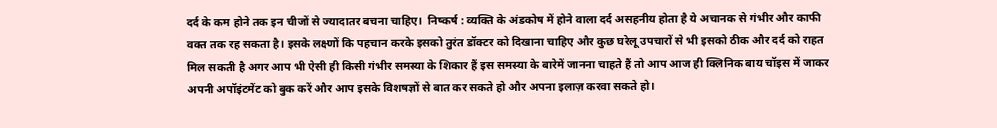दर्द के कम होने तक इन चीजों से ज्यादातर बचना चाहिए।  निष्कर्ष : व्यक्ति के अंडकोष में होने वाला दर्द असहनीय होता है ये अचानक से गंभीर और काफी वक्त तक रह सकता है। इसके लक्ष्णों कि पहचान करके इसको तुरंत डॉक्टर को दिखाना चाहिए और कुछ घरेलू उपचारों से भी इसको ठीक और दर्द को राहत मिल सकती है अगर आप भी ऐसी ही किसी गंभीर समस्या के शिकार हैं इस समस्या के बारेमें जानना चाहते हैं तो आप आज ही क्लिनिक बाय चॉइस में जाकर अपनी अपॉइंटमेंट को बुक करें और आप इसके विशषज्ञों से बात कर सकते हो और अपना इलाज़ करवा सकते हो।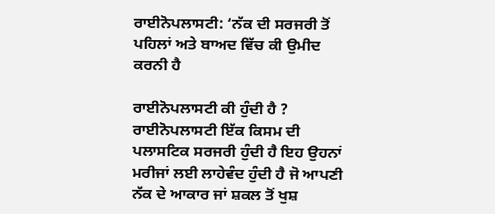ਰਾਈਨੋਪਲਾਸਟੀ: ‘ਨੱਕ ਦੀ ਸਰਜਰੀ ਤੋਂ ਪਹਿਲਾਂ ਅਤੇ ਬਾਅਦ ਵਿੱਚ ਕੀ ਉਮੀਦ ਕਰਨੀ ਹੈ

ਰਾਈਨੋਪਲਾਸਟੀ ਕੀ ਹੁੰਦੀ ਹੈ ? ਰਾਈਨੋਪਲਾਸਟੀ ਇੱਕ ਕਿਸਮ ਦੀ ਪਲਾਸਟਿਕ ਸਰਜਰੀ ਹੁੰਦੀ ਹੈ ਇਹ ਉਹਨਾਂ ਮਰੀਜਾਂ ਲਈ ਲਾਹੇਵੰਦ ਹੁੰਦੀ ਹੈ ਜੋ ਆਪਣੀ ਨੱਕ ਦੇ ਆਕਾਰ ਜਾਂ ਸ਼ਕਲ ਤੋਂ ਖੁਸ਼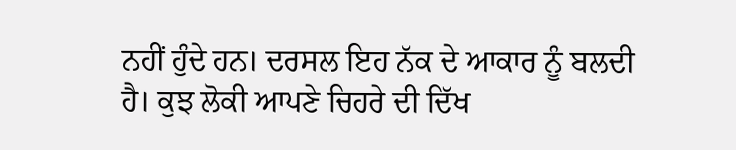ਨਹੀਂ ਹੁੰਦੇ ਹਨ। ਦਰਸਲ ਇਹ ਨੱਕ ਦੇ ਆਕਾਰ ਨੂੰ ਬਲਦੀ ਹੈ। ਕੁਝ ਲੋਕੀ ਆਪਣੇ ਚਿਹਰੇ ਦੀ ਦਿੱਖ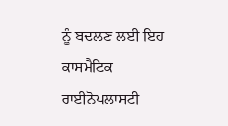ਨੂੰ ਬਦਲਣ ਲਈ ਇਹ ਕਾਸਮੈਟਿਕ ਰਾਈਨੋਪਲਾਸਟੀ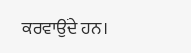ਕਰਵਾਉਂਦੇ ਹਨ।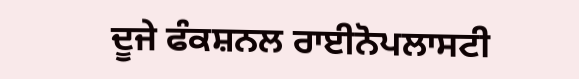ਦੂਜੇ ਫੰਕਸ਼ਨਲ ਰਾਈਨੋਪਲਾਸਟੀ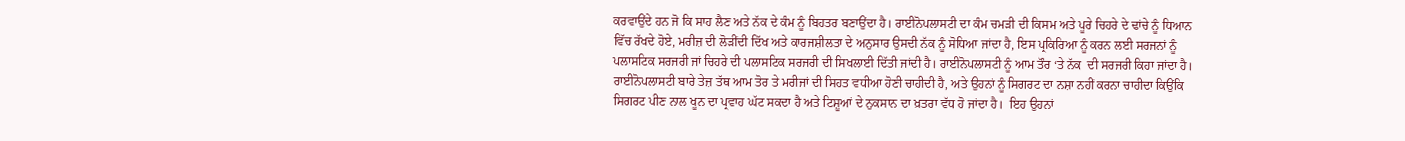ਕਰਵਾਉਂਦੇ ਹਨ ਜੋ ਕਿ ਸਾਹ ਲੈਣ ਅਤੇ ਨੱਕ ਦੇ ਕੰਮ ਨੂੰ ਬਿਹਤਰ ਬਣਾਉਂਦਾ ਹੈ। ਰਾਈਨੋਪਲਾਸਟੀ ਦਾ ਕੰਮ ਚਮੜੀ ਦੀ ਕਿਸਮ ਅਤੇ ਪੂਰੇ ਚਿਹਰੇ ਦੇ ਢਾਂਚੇ ਨੂੰ ਧਿਆਨ ਵਿੱਚ ਰੱਖਦੇ ਹੋਏ, ਮਰੀਜ਼ ਦੀ ਲੋੜੀਂਦੀ ਦਿੱਖ ਅਤੇ ਕਾਰਜਸ਼ੀਲਤਾ ਦੇ ਅਨੁਸਾਰ ਉਸਦੀ ਨੱਕ ਨੂੰ ਸੋਧਿਆ ਜਾਂਦਾ ਹੈ, ਇਸ ਪ੍ਰਕਿਰਿਆ ਨੂੰ ਕਰਨ ਲਈ ਸਰਜਨਾਂ ਨੂੰ ਪਲਾਸਟਿਕ ਸਰਜਰੀ ਜਾਂ ਚਿਹਰੇ ਦੀ ਪਲਾਸਟਿਕ ਸਰਜਰੀ ਦੀ ਸਿਖਲਾਈ ਦਿੱਤੀ ਜਾਂਦੀ ਹੈ। ਰਾਈਨੋਪਲਾਸਟੀ ਨੂੰ ਆਮ ਤੌਰ ‘ਤੇ ਨੱਕ  ਦੀ ਸਰਜਰੀ ਕਿਹਾ ਜਾਂਦਾ ਹੈ।  ਰਾਈਨੋਪਲਾਸਟੀ ਬਾਰੇ ਤੇਜ਼ ਤੱਥ ਆਮ ਤੋਰ ਤੇ ਮਰੀਜਾਂ ਦੀ ਸਿਹਤ ਵਧੀਆ ਹੋਣੀ ਚਾਹੀਦੀ ਹੈ, ਅਤੇ ਉਹਨਾਂ ਨੂੰ ਸਿਗਰਟ ਦਾ ਨਸ਼ਾ ਨਹੀਂ ਕਰਨਾ ਚਾਹੀਦਾ ਕਿਉਂਕਿ ਸਿਗਰਟ ਪੀਣ ਨਾਲ ਖੂਨ ਦਾ ਪ੍ਰਵਾਹ ਘੱਟ ਸਕਦਾ ਹੈ ਅਤੇ ਟਿਸ਼ੂਆਂ ਦੇ ਨੁਕਸਾਨ ਦਾ ਖ਼ਤਰਾ ਵੱਧ ਹੋ ਜਾਂਦਾ ਹੈ।  ਇਹ ਉਹਨਾਂ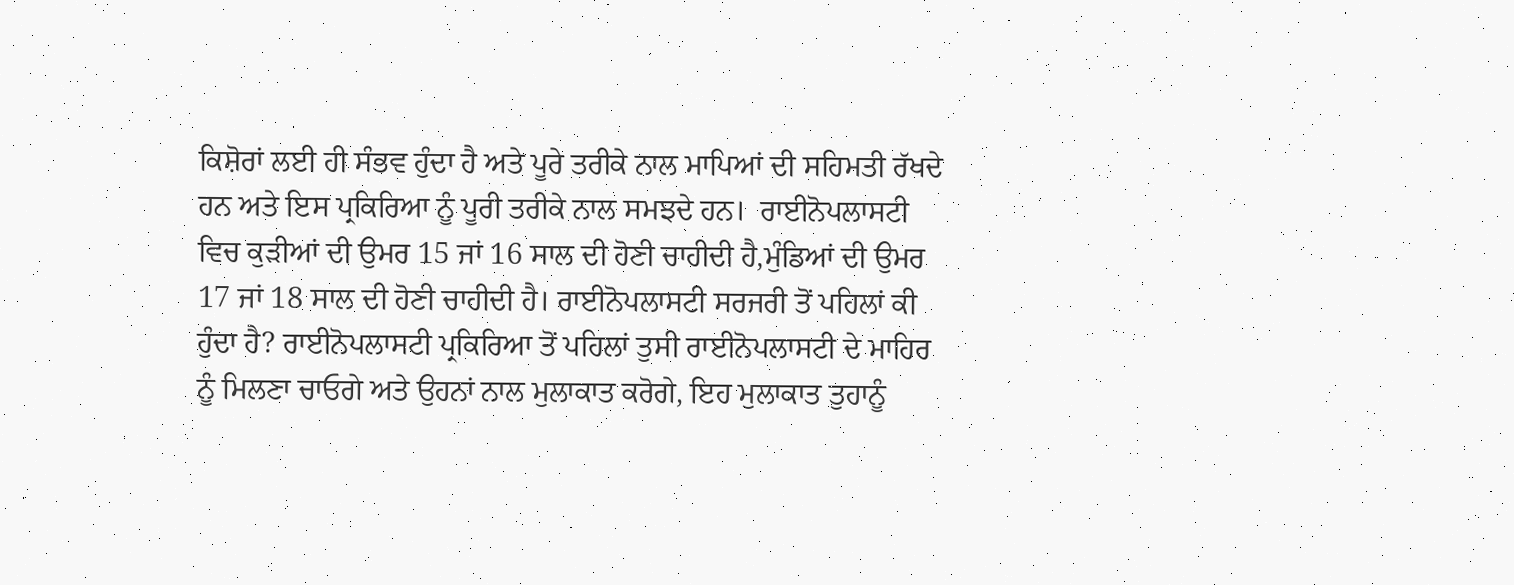ਕਿਸ਼ੋਰਾਂ ਲਈ ਹੀ ਸੰਭਵ ਹੁੰਦਾ ਹੈ ਅਤੇ ਪੂਰੇ ਤਰੀਕੇ ਨਾਲ ਮਾਪਿਆਂ ਦੀ ਸਹਿਮਤੀ ਰੱਖਦੇ ਹਨ ਅਤੇ ਇਸ ਪ੍ਰਕਿਰਿਆ ਨੂੰ ਪੂਰੀ ਤਰੀਕੇ ਨਾਲ ਸਮਝਦੇ ਹਨ।  ਰਾਈਨੋਪਲਾਸਟੀ ਵਿਚ ਕੁੜੀਆਂ ਦੀ ਉਮਰ 15 ਜਾਂ 16 ਸਾਲ ਦੀ ਹੋਣੀ ਚਾਹੀਦੀ ਹੈ,ਮੁੰਡਿਆਂ ਦੀ ਉਮਰ 17 ਜਾਂ 18 ਸਾਲ ਦੀ ਹੋਣੀ ਚਾਹੀਦੀ ਹੈ। ਰਾਈਨੋਪਲਾਸਟੀ ਸਰਜਰੀ ਤੋਂ ਪਹਿਲਾਂ ਕੀ ਹੁੰਦਾ ਹੈ? ਰਾਈਨੋਪਲਾਸਟੀ ਪ੍ਰਕਿਰਿਆ ਤੋਂ ਪਹਿਲਾਂ ਤੁਸੀ ਰਾਈਨੋਪਲਾਸਟੀ ਦੇ ਮਾਹਿਰ ਨੂੰ ਮਿਲਣਾ ਚਾਓਗੇ ਅਤੇ ਉਹਨਾਂ ਨਾਲ ਮੁਲਾਕਾਤ ਕਰੋਗੇ, ਇਹ ਮੁਲਾਕਾਤ ਤੁਹਾਨੂੰ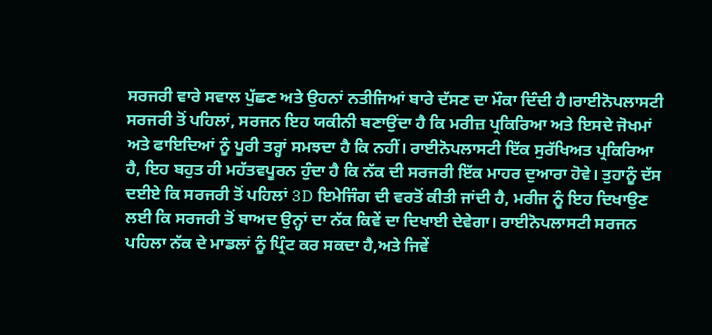ਸਰਜਰੀ ਵਾਰੇ ਸਵਾਲ ਪੁੱਛਣ ਅਤੇ ਉਹਨਾਂ ਨਤੀਜਿਆਂ ਬਾਰੇ ਦੱਸਣ ਦਾ ਮੌਕਾ ਦਿੰਦੀ ਹੈ।ਰਾਈਨੋਪਲਾਸਟੀ ਸਰਜਰੀ ਤੋਂ ਪਹਿਲਾਂ, ਸਰਜਨ ਇਹ ਯਕੀਨੀ ਬਣਾਉਂਦਾ ਹੈ ਕਿ ਮਰੀਜ਼ ਪ੍ਰਕਿਰਿਆ ਅਤੇ ਇਸਦੇ ਜੋਖਮਾਂ ਅਤੇ ਫਾਇਦਿਆਂ ਨੂੰ ਪੂਰੀ ਤਰ੍ਹਾਂ ਸਮਝਦਾ ਹੈ ਕਿ ਨਹੀਂ। ਰਾਈਨੋਪਲਾਸਟੀ ਇੱਕ ਸੁਰੱਖਿਅਤ ਪ੍ਰਕਿਰਿਆ ਹੈ, ਇਹ ਬਹੁਤ ਹੀ ਮਹੱਤਵਪੂਰਨ ਹੁੰਦਾ ਹੈ ਕਿ ਨੱਕ ਦੀ ਸਰਜਰੀ ਇੱਕ ਮਾਹਰ ਦੁਆਰਾ ਹੋਵੇ। ਤੁਹਾਨੂੰ ਦੱਸ ਦਈਏ ਕਿ ਸਰਜਰੀ ਤੋਂ ਪਹਿਲਾਂ 3D ਇਮੇਜਿੰਗ ਦੀ ਵਰਤੋਂ ਕੀਤੀ ਜਾਂਦੀ ਹੈ, ਮਰੀਜ ਨੂੰ ਇਹ ਦਿਖਾਉਣ ਲਈ ਕਿ ਸਰਜਰੀ ਤੋਂ ਬਾਅਦ ਉਨ੍ਹਾਂ ਦਾ ਨੱਕ ਕਿਵੇਂ ਦਾ ਦਿਖਾਈ ਦੇਵੇਗਾ। ਰਾਈਨੋਪਲਾਸਟੀ ਸਰਜਨ ਪਹਿਲਾ ਨੱਕ ਦੇ ਮਾਡਲਾਂ ਨੂੰ ਪ੍ਰਿੰਟ ਕਰ ਸਕਦਾ ਹੈ,ਅਤੇ ਜਿਵੇਂ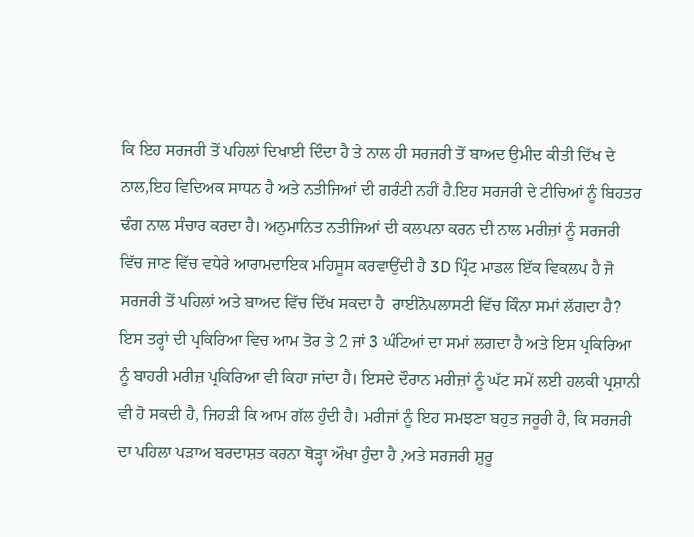ਕਿ ਇਹ ਸਰਜਰੀ ਤੋਂ ਪਹਿਲਾਂ ਦਿਖਾਈ ਦਿੰਦਾ ਹੈ ਤੇ ਨਾਲ ਹੀ ਸਰਜਰੀ ਤੋਂ ਬਾਅਦ ਉਮੀਦ ਕੀਤੀ ਦਿੱਖ ਦੇ ਨਾਲ,ਇਹ ਵਿਦਿਅਕ ਸਾਧਨ ਹੈ ਅਤੇ ਨਤੀਜਿਆਂ ਦੀ ਗਰੰਟੀ ਨਹੀਂ ਹੈ.ਇਹ ਸਰਜਰੀ ਦੇ ਟੀਚਿਆਂ ਨੂੰ ਬਿਹਤਰ ਢੰਗ ਨਾਲ ਸੰਚਾਰ ਕਰਦਾ ਹੈ। ਅਨੁਮਾਨਿਤ ਨਤੀਜਿਆਂ ਦੀ ਕਲਪਨਾ ਕਰਨ ਦੀ ਨਾਲ ਮਰੀਜ਼ਾਂ ਨੂੰ ਸਰਜਰੀ ਵਿੱਚ ਜਾਣ ਵਿੱਚ ਵਧੇਰੇ ਆਰਾਮਦਾਇਕ ਮਹਿਸੂਸ ਕਰਵਾਉਂਦੀ ਹੈ 3D ਪ੍ਰਿੰਟ ਮਾਡਲ ਇੱਕ ਵਿਕਲਪ ਹੈ ਜੋ  ਸਰਜਰੀ ਤੋਂ ਪਹਿਲਾਂ ਅਤੇ ਬਾਅਦ ਵਿੱਚ ਦਿੱਖ ਸਕਦਾ ਹੈ  ਰਾਈਨੋਪਲਾਸਟੀ ਵਿੱਚ ਕਿੰਨਾ ਸਮਾਂ ਲੱਗਦਾ ਹੈ? ਇਸ ਤਰ੍ਹਾਂ ਦੀ ਪ੍ਰਕਿਰਿਆ ਵਿਚ ਆਮ ਤੋਰ ਤੇ 2 ਜਾਂ 3 ਘੰਟਿਆਂ ਦਾ ਸਮਾਂ ਲਗਦਾ ਹੈ ਅਤੇ ਇਸ ਪ੍ਰਕਿਰਿਆ ਨੂੰ ਬਾਹਰੀ ਮਰੀਜ਼ ਪ੍ਰਕਿਰਿਆ ਵੀ ਕਿਹਾ ਜਾਂਦਾ ਹੈ। ਇਸਦੇ ਦੌਰਾਨ ਮਰੀਜ਼ਾਂ ਨੂੰ ਘੱਟ ਸਮੇਂ ਲਈ ਹਲਕੀ ਪ੍ਰਸ਼ਾਨੀ ਵੀ ਹੋ ਸਕਦੀ ਹੈ, ਜਿਹੜੀ ਕਿ ਆਮ ਗੱਲ ਹੁੰਦੀ ਹੈ। ਮਰੀਜਾਂ ਨੂੰ ਇਹ ਸਮਝਣਾ ਬਹੁਤ ਜਰੂਰੀ ਹੈ, ਕਿ ਸਰਜਰੀ ਦਾ ਪਹਿਲਾ ਪੜਾਅ ਬਰਦਾਸ਼ਤ ਕਰਨਾ ਥੋੜ੍ਹਾ ਔਖਾ ਹੁੰਦਾ ਹੈ ,ਅਤੇ ਸਰਜਰੀ ਸ਼ੁਰੂ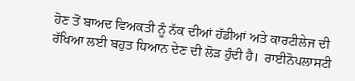ਹੋਣ ਤੋਂ ਬਾਅਦ ਵਿਅਕਤੀ ਨੂੰ ਨੱਕ ਦੀਆਂ ਹੱਡੀਆਂ ਅਤੇ ਕਾਰਟੀਲੇਜ ਦੀ ਰੱਖਿਆ ਲਈ ਬਹੁਤ ਧਿਆਨ ਦੇਣ ਦੀ ਲੋੜ ਹੁੰਦੀ ਹੈ।  ਰਾਈਨੋਪਲਾਸਟੀ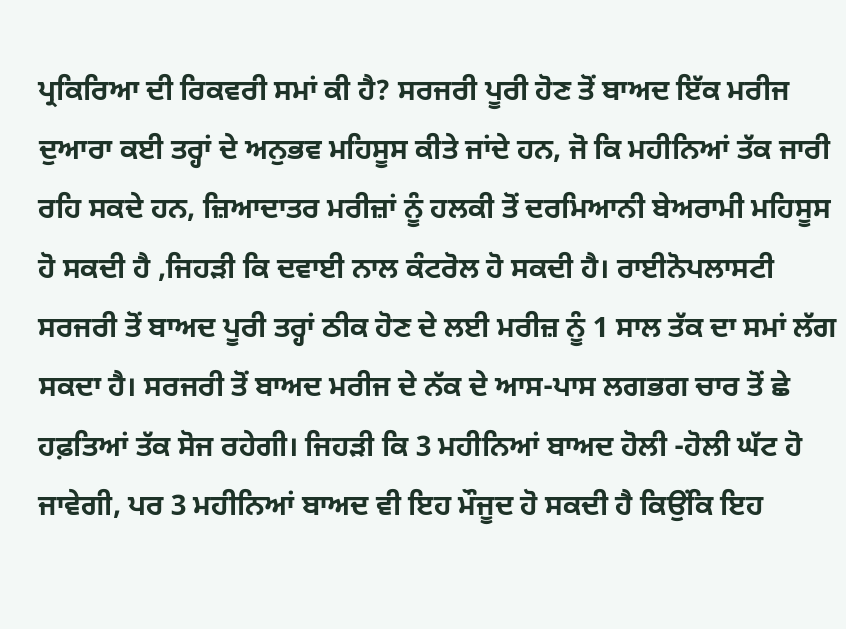ਪ੍ਰਕਿਰਿਆ ਦੀ ਰਿਕਵਰੀ ਸਮਾਂ ਕੀ ਹੈ? ਸਰਜਰੀ ਪੂਰੀ ਹੋਣ ਤੋਂ ਬਾਅਦ ਇੱਕ ਮਰੀਜ ਦੁਆਰਾ ਕਈ ਤਰ੍ਹਾਂ ਦੇ ਅਨੁਭਵ ਮਹਿਸੂਸ ਕੀਤੇ ਜਾਂਦੇ ਹਨ, ਜੋ ਕਿ ਮਹੀਨਿਆਂ ਤੱਕ ਜਾਰੀ ਰਹਿ ਸਕਦੇ ਹਨ, ਜ਼ਿਆਦਾਤਰ ਮਰੀਜ਼ਾਂ ਨੂੰ ਹਲਕੀ ਤੋਂ ਦਰਮਿਆਨੀ ਬੇਅਰਾਮੀ ਮਹਿਸੂਸ ਹੋ ਸਕਦੀ ਹੈ ,ਜਿਹੜੀ ਕਿ ਦਵਾਈ ਨਾਲ ਕੰਟਰੋਲ ਹੋ ਸਕਦੀ ਹੈ। ਰਾਈਨੋਪਲਾਸਟੀ ਸਰਜਰੀ ਤੋਂ ਬਾਅਦ ਪੂਰੀ ਤਰ੍ਹਾਂ ਠੀਕ ਹੋਣ ਦੇ ਲਈ ਮਰੀਜ਼ ਨੂੰ 1 ਸਾਲ ਤੱਕ ਦਾ ਸਮਾਂ ਲੱਗ ਸਕਦਾ ਹੈ। ਸਰਜਰੀ ਤੋਂ ਬਾਅਦ ਮਰੀਜ ਦੇ ਨੱਕ ਦੇ ਆਸ-ਪਾਸ ਲਗਭਗ ਚਾਰ ਤੋਂ ਛੇ ਹਫ਼ਤਿਆਂ ਤੱਕ ਸੋਜ ਰਹੇਗੀ। ਜਿਹੜੀ ਕਿ 3 ਮਹੀਨਿਆਂ ਬਾਅਦ ਹੋਲੀ -ਹੋਲੀ ਘੱਟ ਹੋ ਜਾਵੇਗੀ, ਪਰ 3 ਮਹੀਨਿਆਂ ਬਾਅਦ ਵੀ ਇਹ ਮੌਜੂਦ ਹੋ ਸਕਦੀ ਹੈ ਕਿਉਂਕਿ ਇਹ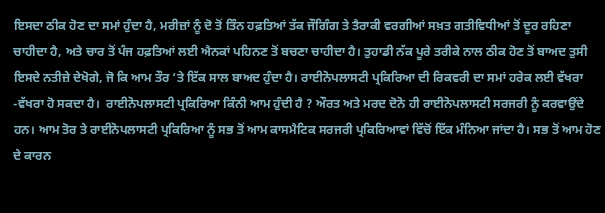ਇਸਦਾ ਠੀਕ ਹੋਣ ਦਾ ਸਮਾਂ ਹੁੰਦਾ ਹੈ, ਮਰੀਜ਼ਾਂ ਨੂੰ ਦੋ ਤੋਂ ਤਿੰਨ ਹਫ਼ਤਿਆਂ ਤੱਕ ਜੌਗਿੰਗ ਤੇ ਤੈਰਾਕੀ ਵਰਗੀਆਂ ਸਖ਼ਤ ਗਤੀਵਿਧੀਆਂ ਤੋਂ ਦੂਰ ਰਹਿਣਾ ਚਾਹੀਦਾ ਹੈ, ਅਤੇ ਚਾਰ ਤੋਂ ਪੰਜ ਹਫ਼ਤਿਆਂ ਲਈ ਐਨਕਾਂ ਪਹਿਨਣ ਤੋਂ ਬਚਣਾ ਚਾਹੀਦਾ ਹੈ। ਤੁਹਾਡੀ ਨੱਕ ਪੂਰੇ ਤਰੀਕੇ ਨਾਲ ਠੀਕ ਹੋਣ ਤੋਂ ਬਾਅਦ ਤੁਸੀ ਇਸਦੇ ਨਤੀਜ਼ੇ ਦੇਖੋਗੇ, ਜੋ ਕਿ ਆਮ ਤੌਰ ‘ਤੇ ਇੱਕ ਸਾਲ ਬਾਅਦ ਹੁੰਦਾ ਹੈ। ਰਾਈਨੋਪਲਾਸਟੀ ਪ੍ਰਕਿਰਿਆ ਦੀ ਰਿਕਵਰੀ ਦਾ ਸਮਾਂ ਹਰੇਕ ਲਈ ਵੱਖਰਾ -ਵੱਖਰਾ ਹੋ ਸਕਦਾ ਹੈ।  ਰਾਈਨੋਪਲਾਸਟੀ ਪ੍ਰਕਿਰਿਆ ਕਿੰਨੀ ਆਮ ਹੁੰਦੀ ਹੈ ? ਔਰਤ ਅਤੇ ਮਰਦ ਦੋਨੋ ਹੀ ਰਾਈਨੋਪਲਾਸਟੀ ਸਰਜਰੀ ਨੂੰ ਕਰਵਾਉਂਦੇ ਹਨ। ਆਮ ਤੋਰ ਤੇ ਰਾਈਨੋਪਲਾਸਟੀ ਪ੍ਰਕਿਰਿਆ ਨੂੰ ਸਭ ਤੋਂ ਆਮ ਕਾਸਮੈਟਿਕ ਸਰਜਰੀ ਪ੍ਰਕਿਰਿਆਵਾਂ ਵਿੱਚੋਂ ਇੱਕ ਮੰਨਿਆ ਜਾਂਦਾ ਹੈ। ਸਭ ਤੋਂ ਆਮ ਹੋਣ ਦੇ ਕਾਰਨ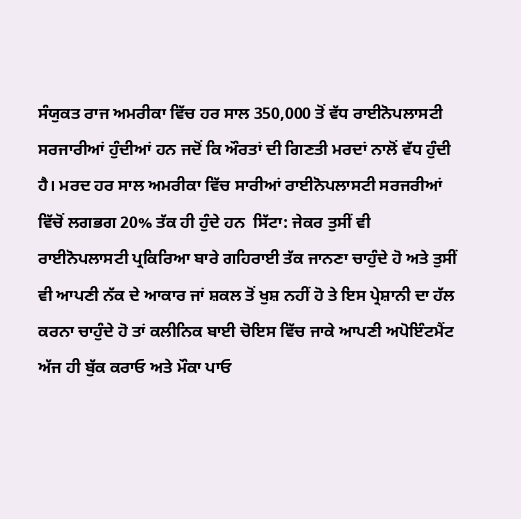ਸੰਯੁਕਤ ਰਾਜ ਅਮਰੀਕਾ ਵਿੱਚ ਹਰ ਸਾਲ 350,000 ਤੋਂ ਵੱਧ ਰਾਈਨੋਪਲਾਸਟੀ ਸਰਜਾਰੀਆਂ ਹੁੰਦੀਆਂ ਹਨ ਜਦੋਂ ਕਿ ਔਰਤਾਂ ਦੀ ਗਿਣਤੀ ਮਰਦਾਂ ਨਾਲੋਂ ਵੱਧ ਹੁੰਦੀ ਹੈ। ਮਰਦ ਹਰ ਸਾਲ ਅਮਰੀਕਾ ਵਿੱਚ ਸਾਰੀਆਂ ਰਾਈਨੋਪਲਾਸਟੀ ਸਰਜਰੀਆਂ ਵਿੱਚੋਂ ਲਗਭਗ 20% ਤੱਕ ਹੀ ਹੁੰਦੇ ਹਨ  ਸਿੱਟਾ: ਜੇਕਰ ਤੁਸੀਂ ਵੀ ਰਾਈਨੋਪਲਾਸਟੀ ਪ੍ਰਕਿਰਿਆ ਬਾਰੇ ਗਹਿਰਾਈ ਤੱਕ ਜਾਨਣਾ ਚਾਹੁੰਦੇ ਹੋ ਅਤੇ ਤੁਸੀਂ ਵੀ ਆਪਣੀ ਨੱਕ ਦੇ ਆਕਾਰ ਜਾਂ ਸ਼ਕਲ ਤੋਂ ਖੁਸ਼ ਨਹੀਂ ਹੋ ਤੇ ਇਸ ਪ੍ਰੇਸ਼ਾਨੀ ਦਾ ਹੱਲ ਕਰਨਾ ਚਾਹੁੰਦੇ ਹੋ ਤਾਂ ਕਲੀਨਿਕ ਬਾਈ ਚੋਇਸ ਵਿੱਚ ਜਾਕੇ ਆਪਣੀ ਅਪੋਇੰਟਮੈਂਟ ਅੱਜ ਹੀ ਬੁੱਕ ਕਰਾਓ ਅਤੇ ਮੌਕਾ ਪਾਓ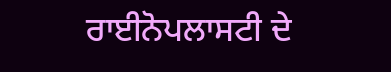ਰਾਈਨੋਪਲਾਸਟੀ ਦੇ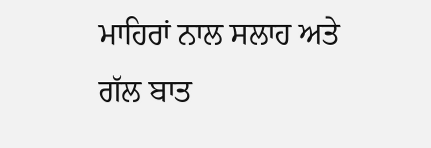ਮਾਹਿਰਾਂ ਨਾਲ ਸਲਾਹ ਅਤੇ ਗੱਲ ਬਾਤ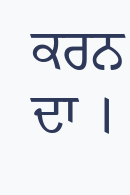ਕਰਨ ਦਾ ।